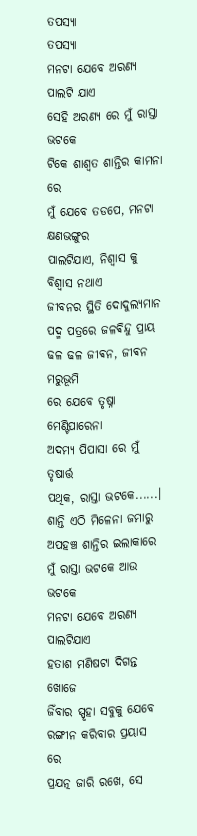ତପସ୍ୟା
ତପସ୍ୟା
ମନଟା ଯେବେ ଅରଣ୍ୟ ପାଲଟି ଯାଏ
ସେହି ଅରଣ୍ୟ ରେ ମୁଁ ରାସ୍ତା ଭଟକେ
ଟିକେ ଶାଶ୍ୱତ ଶାନ୍ତିର କାମନା ରେ
ମୁଁ ଯେବେ ତଡପେ, ମନଟା କ୍ଷଣଭଙ୍ଗୁର
ପାଲଟିଯାଏ, ନିଶ୍ୱାସ କୁ ବିଶ୍ଵାସ ନଥାଏ
ଜୀବନର ସ୍ଥିତି ଦୋଦୁଲ୍ୟମାନ
ପଦ୍ମ ପତ୍ରରେ ଜଳଵିନ୍ଦୁ ପ୍ରାୟ
ଢଳ ଢଳ ଜୀଵନ, ଜୀଵନ ମରୁଭୂମି
ରେ ଯେବେ ତୃଷ୍ନା ମେଣ୍ଟିପାରେନା
ଅଦମ୍ୟ ପିପାସା ରେ ମୁଁ ତୃଷାର୍ତ୍ତ
ପଥିକ, ରାସ୍ତା ଭଟକେ......।
ଶାନ୍ତି ଏଠି ମିଳେନା ଜମାରୁ
ଅପହଞ୍ଚ ଶାନ୍ତିର ଇଲାକାରେ
ମୁଁ ରାସ୍ତା ଭଟକେ ଆଉ ଭଟକେ
ମନଟା ଯେବେ ଅରଣ୍ୟ ପାଲଟିଯାଏ
ହତାଶ ମଣିଷଟା ଦିଗନ୍ତ ଖୋଜେ
ଜିଁବାର ସ୍ପୃହା ସବୁକୁ ଯେବେ
ରଙ୍ଗୀନ କରିବାର ପ୍ରୟାସ ରେ
ପ୍ରଯତ୍ନ ଜାରି ରଖେ, ସେ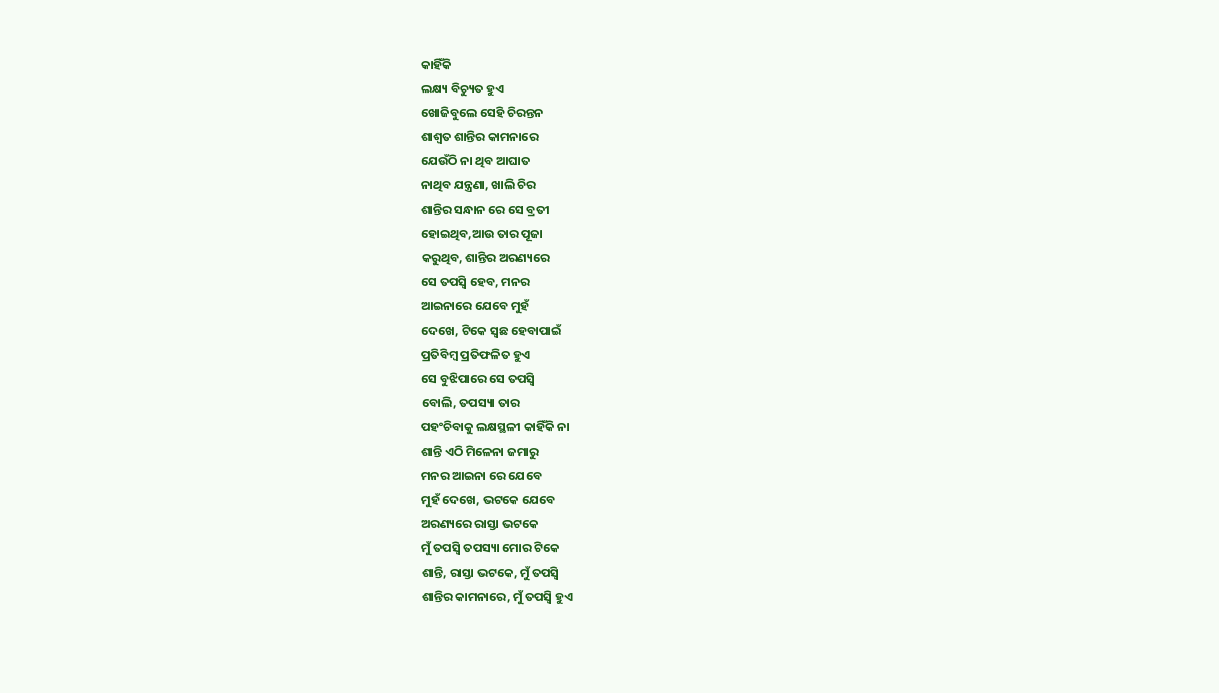କାହିଁକି
ଲକ୍ଷ୍ୟ ବିଚ୍ୟୁତ ହୁଏ
ଖୋଜିବୁଲେ ସେହି ଚିରନ୍ତନ
ଶାଶ୍ୱତ ଶାନ୍ତିର କାମନାରେ
ଯେଉଁଠି ନା ଥିବ ଆଘାତ
ନାଥିବ ଯନ୍ତ୍ରଣା, ଖାଲି ଚିର
ଶାନ୍ତିର ସନ୍ଧାନ ରେ ସେ ବ୍ରତୀ
ହୋଇଥିବ,ଆଉ ତାର ପୂଜା
କରୁଥିବ, ଶାନ୍ତିର ଅରଣ୍ୟରେ
ସେ ତପସ୍ୱି ହେବ, ମନର
ଆଇନାରେ ଯେବେ ମୁହଁ
ଦେଖେ, ଟିକେ ସ୍ଵଛ ହେବାପାଇଁ
ପ୍ରତିବିମ୍ବ ପ୍ରତିଫଳିତ ହୁଏ
ସେ ବୁଝିପାରେ ସେ ତପସ୍ୱି
ବୋଲି, ତପସ୍ୟା ତାର
ପହଂଚିବାକୁ ଲକ୍ଷସ୍ଥଳୀ କାହିଁକି ନା
ଶାନ୍ତି ଏଠି ମିଳେନା ଜମାରୁ
ମନର ଆଇନା ରେ ଯେବେ
ମୁହଁ ଦେଖେ, ଭଟକେ ଯେବେ
ଅରଣ୍ୟରେ ରାସ୍ତା ଭଟକେ
ମୁଁ ତପସ୍ୱି ତପସ୍ୟା ମୋର ଟିକେ
ଶାନ୍ତି, ରାସ୍ତା ଭଟକେ, ମୁଁ ତପସ୍ୱି
ଶାନ୍ତିର କାମନାରେ, ମୁଁ ତପସ୍ୱି ହୁଏ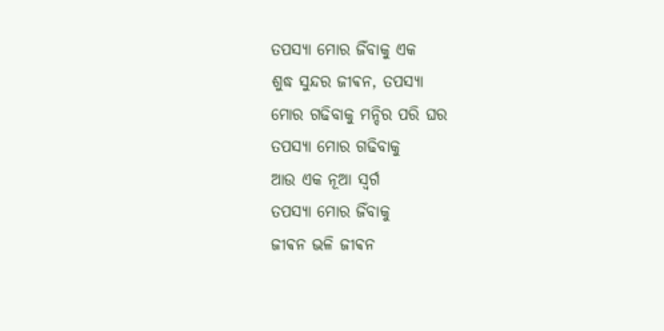ତପସ୍ୟା ମୋର ଜିଁବାକୁ ଏକ
ଶୁଦ୍ଧ ସୁନ୍ଦର ଜୀଵନ, ତପସ୍ୟା
ମୋର ଗଢିବାକୁ ମନ୍ଦିର ପରି ଘର
ତପସ୍ୟା ମୋର ଗଢିବାକୁ
ଆଉ ଏକ ନୂଆ ସ୍ୱର୍ଗ
ତପସ୍ୟା ମୋର ଜିଁବାକୁ
ଜୀଵନ ଭଳି ଜୀଵନ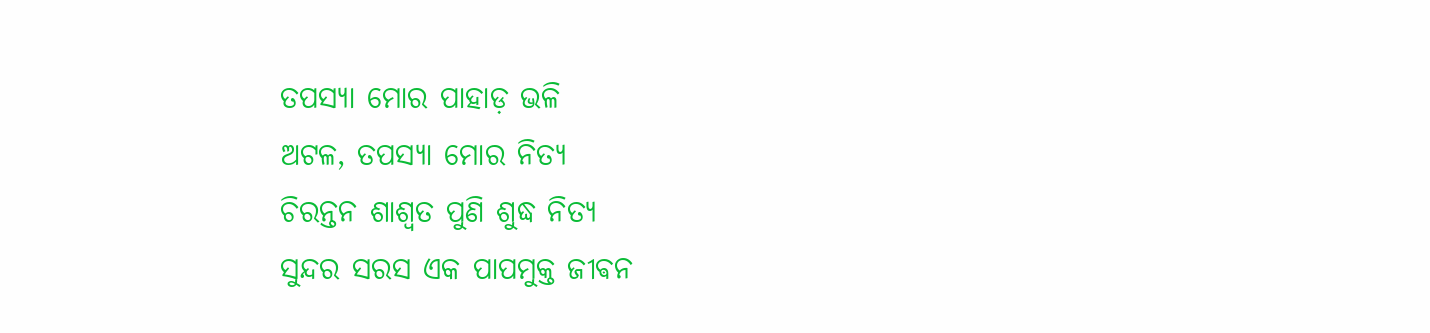ତପସ୍ୟା ମୋର ପାହାଡ଼ ଭଳି
ଅଟଳ, ତପସ୍ୟା ମୋର ନିତ୍ୟ
ଚିରନ୍ତନ ଶାଶ୍ୱତ ପୁଣି ଶୁଦ୍ଧ ନିତ୍ୟ
ସୁନ୍ଦର ସରସ ଏକ ପାପମୁକ୍ତ ଜୀଵନ